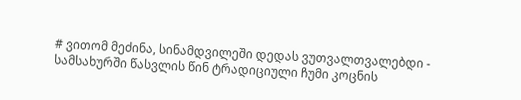# ვითომ მეძინა, სინამდვილეში დედას ვუთვალთვალებდი - სამსახურში წასვლის წინ ტრადიციული ჩუმი კოცნის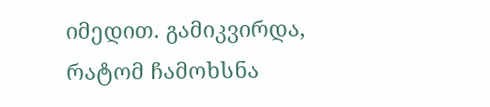იმედით. გამიკვირდა, რატომ ჩამოხსნა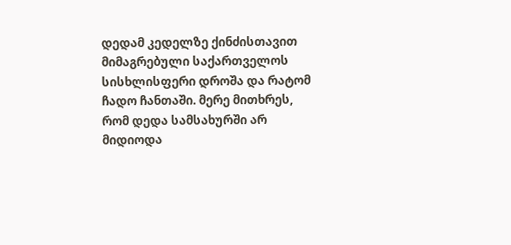დედამ კედელზე ქინძისთავით მიმაგრებული საქართველოს სისხლისფერი დროშა და რატომ ჩადო ჩანთაში. მერე მითხრეს, რომ დედა სამსახურში არ მიდიოდა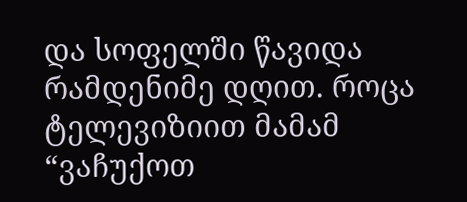და სოფელში წავიდა რამდენიმე დღით. როცა ტელევიზიით მამამ “ვაჩუქოთ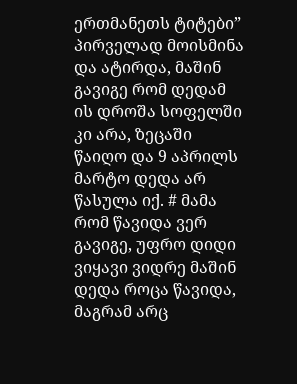ერთმანეთს ტიტები” პირველად მოისმინა და ატირდა, მაშინ გავიგე რომ დედამ ის დროშა სოფელში კი არა, ზეცაში წაიღო და 9 აპრილს მარტო დედა არ წასულა იქ. # მამა რომ წავიდა ვერ გავიგე, უფრო დიდი ვიყავი ვიდრე მაშინ დედა როცა წავიდა, მაგრამ არც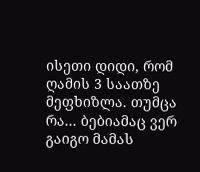ისეთი დიდი, რომ ღამის 3 საათზე მეფხიზლა. თუმცა რა... ბებიამაც ვერ გაიგო მამას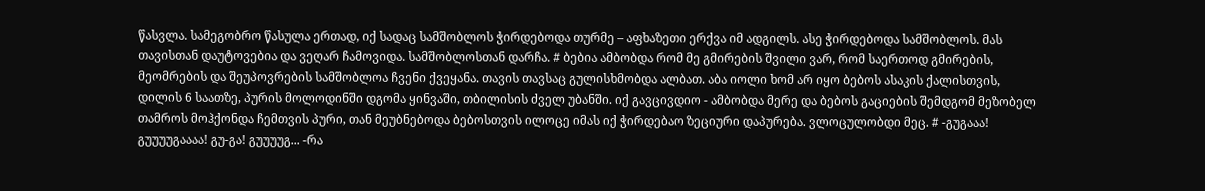წასვლა. სამეგობრო წასულა ერთად, იქ სადაც სამშობლოს ჭირდებოდა თურმე – აფხაზეთი ერქვა იმ ადგილს. ასე ჭირდებოდა სამშობლოს. მას თავისთან დაუტოვებია და ვეღარ ჩამოვიდა. სამშობლოსთან დარჩა. # ბებია ამბობდა რომ მე გმირების შვილი ვარ, რომ საერთოდ გმირების, მეომრების და შეუპოვრების სამშობლოა ჩვენი ქვეყანა. თავის თავსაც გულისხმობდა ალბათ. აბა იოლი ხომ არ იყო ბებოს ასაკის ქალისთვის, დილის 6 საათზე, პურის მოლოდინში დგომა ყინვაში, თბილისის ძველ უბანში. იქ გავცივდიო - ამბობდა მერე და ბებოს გაციების შემდგომ მეზობელ თამროს მოჰქონდა ჩემთვის პური, თან მეუბნებოდა ბებოსთვის ილოცე იმას იქ ჭირდებაო ზეციური დაპურება. ვლოცულობდი მეც. # -გუგააა! გუუუუგაააა! გუ-გა! გუუუუგ... -რა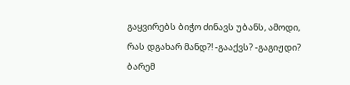გაყვირებს ბიჭო ძინავს უბანს, ამოდი, რას დგახარ მანდ?! -გააქვს? -გაგიჟდი? ბარემ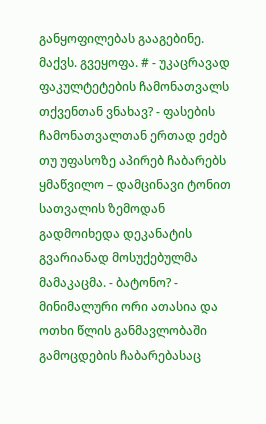განყოფილებას გააგებინე. მაქვს. გვეყოფა. # - უკაცრავად ფაკულტეტების ჩამონათვალს თქვენთან ვნახავ? - ფასების ჩამონათვალთან ერთად ეძებ თუ უფასოზე აპირებ ჩაბარებს ყმაწვილო – დამცინავი ტონით სათვალის ზემოდან გადმოიხედა დეკანატის გვარიანად მოსუქებულმა მამაკაცმა. - ბატონო? - მინიმალური ორი ათასია და ოთხი წლის განმავლობაში გამოცდების ჩაბარებასაც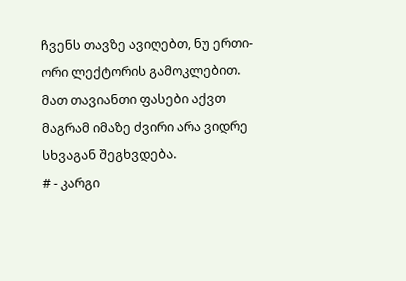ჩვენს თავზე ავიღებთ, ნუ ერთი-ორი ლექტორის გამოკლებით. მათ თავიანთი ფასები აქვთ მაგრამ იმაზე ძვირი არა ვიდრე სხვაგან შეგხვდება.
# - კარგი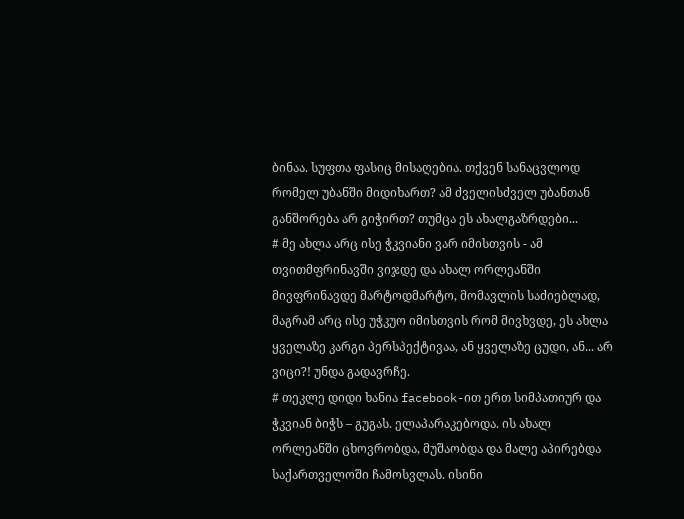ბინაა. სუფთა ფასიც მისაღებია. თქვენ სანაცვლოდ რომელ უბანში მიდიხართ? ამ ძველისძველ უბანთან განშორება არ გიჭირთ? თუმცა ეს ახალგაზრდები...
# მე ახლა არც ისე ჭკვიანი ვარ იმისთვის - ამ თვითმფრინავში ვიჯდე და ახალ ორლეანში მივფრინავდე მარტოდმარტო, მომავლის საძიებლად, მაგრამ არც ისე უჭკუო იმისთვის რომ მივხვდე, ეს ახლა ყველაზე კარგი პერსპექტივაა, ან ყველაზე ცუდი, ან... არ ვიცი?! უნდა გადავრჩე.
# თეკლე დიდი ხანია facebook-ით ერთ სიმპათიურ და ჭკვიან ბიჭს – გუგას. ელაპარაკებოდა. ის ახალ ორლეანში ცხოვრობდა, მუშაობდა და მალე აპირებდა საქართველოში ჩამოსვლას. ისინი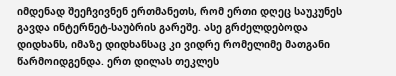იმდენად შეეჩვივნენ ერთმანეთს, რომ ერთი დღეც საუკუნეს გავდა ინტერნეტ-საუბრის გარეშე. ასე გრძელდებოდა დიდხანს, იმაზე დიდხანსაც კი ვიდრე რომელიმე მათგანი წარმოიდგენდა. ერთ დილას თეკლეს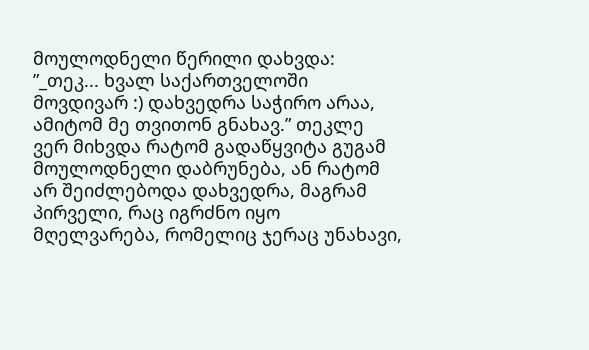მოულოდნელი წერილი დახვდა: ”_თეკ... ხვალ საქართველოში მოვდივარ :) დახვედრა საჭირო არაა, ამიტომ მე თვითონ გნახავ.” თეკლე ვერ მიხვდა რატომ გადაწყვიტა გუგამ მოულოდნელი დაბრუნება, ან რატომ არ შეიძლებოდა დახვედრა, მაგრამ პირველი, რაც იგრძნო იყო მღელვარება, რომელიც ჯერაც უნახავი,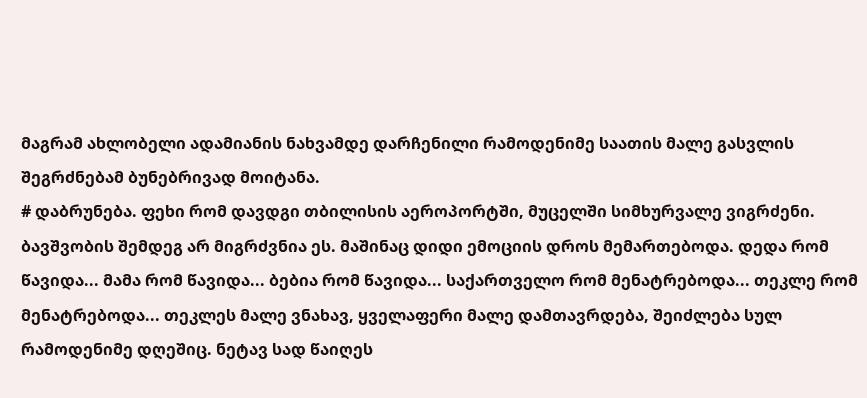მაგრამ ახლობელი ადამიანის ნახვამდე დარჩენილი რამოდენიმე საათის მალე გასვლის შეგრძნებამ ბუნებრივად მოიტანა.
# დაბრუნება. ფეხი რომ დავდგი თბილისის აეროპორტში, მუცელში სიმხურვალე ვიგრძენი. ბავშვობის შემდეგ არ მიგრძვნია ეს. მაშინაც დიდი ემოციის დროს მემართებოდა. დედა რომ წავიდა... მამა რომ წავიდა... ბებია რომ წავიდა... საქართველო რომ მენატრებოდა... თეკლე რომ მენატრებოდა... თეკლეს მალე ვნახავ, ყველაფერი მალე დამთავრდება, შეიძლება სულ რამოდენიმე დღეშიც. ნეტავ სად წაიღეს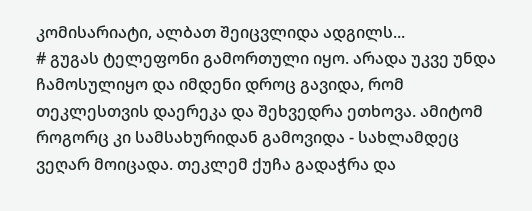კომისარიატი, ალბათ შეიცვლიდა ადგილს...
# გუგას ტელეფონი გამორთული იყო. არადა უკვე უნდა ჩამოსულიყო და იმდენი დროც გავიდა, რომ თეკლესთვის დაერეკა და შეხვედრა ეთხოვა. ამიტომ როგორც კი სამსახურიდან გამოვიდა - სახლამდეც ვეღარ მოიცადა. თეკლემ ქუჩა გადაჭრა და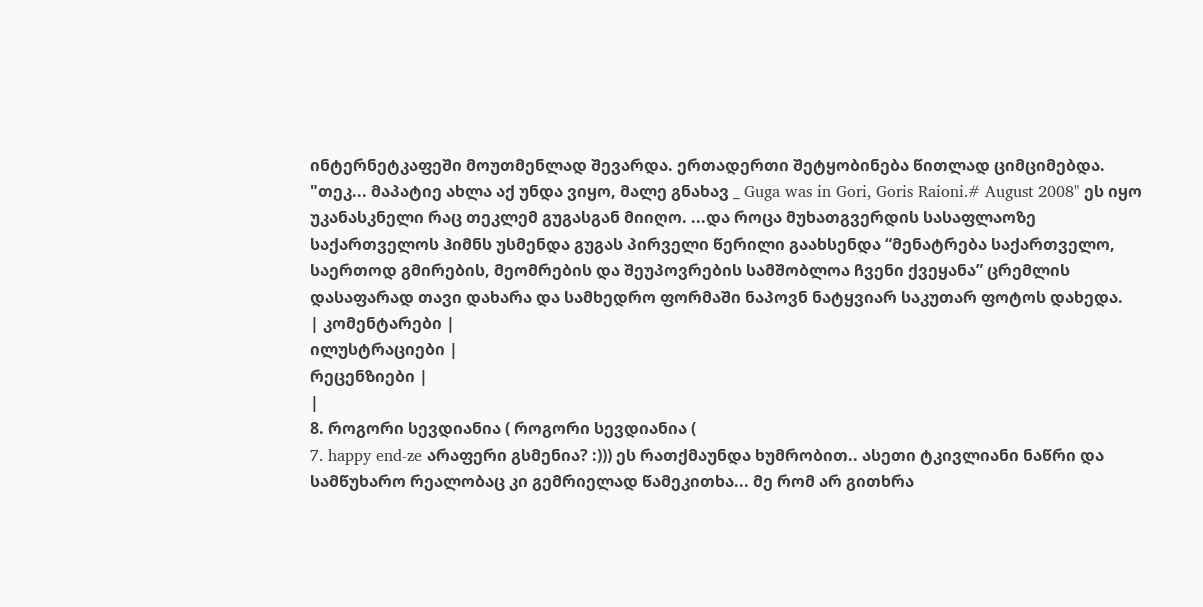ინტერნეტკაფეში მოუთმენლად შევარდა. ერთადერთი შეტყობინება წითლად ციმციმებდა. "თეკ... მაპატიე ახლა აქ უნდა ვიყო, მალე გნახავ _ Guga was in Gori, Goris Raioni.# August 2008" ეს იყო უკანასკნელი რაც თეკლემ გუგასგან მიიღო. ...და როცა მუხათგვერდის სასაფლაოზე საქართველოს ჰიმნს უსმენდა გუგას პირველი წერილი გაახსენდა “მენატრება საქართველო, საერთოდ გმირების, მეომრების და შეუპოვრების სამშობლოა ჩვენი ქვეყანა” ცრემლის დასაფარად თავი დახარა და სამხედრო ფორმაში ნაპოვნ ნატყვიარ საკუთარ ფოტოს დახედა.
| კომენტარები |
ილუსტრაციები |
რეცენზიები |
|
8. როგორი სევდიანია ( როგორი სევდიანია (
7. happy end-ze არაფერი გსმენია? :))) ეს რათქმაუნდა ხუმრობით.. ასეთი ტკივლიანი ნაწრი და სამწუხარო რეალობაც კი გემრიელად წამეკითხა... მე რომ არ გითხრა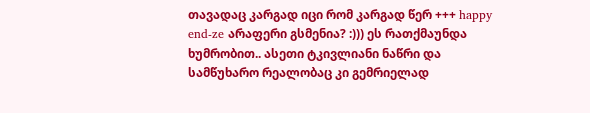თავადაც კარგად იცი რომ კარგად წერ +++ happy end-ze არაფერი გსმენია? :))) ეს რათქმაუნდა ხუმრობით.. ასეთი ტკივლიანი ნაწრი და სამწუხარო რეალობაც კი გემრიელად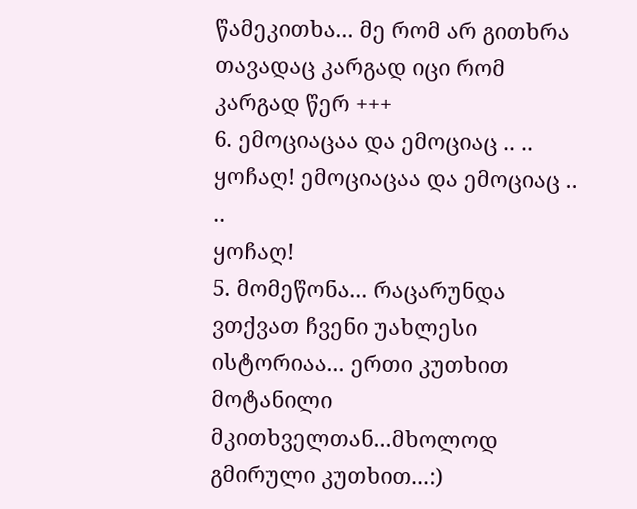წამეკითხა... მე რომ არ გითხრა თავადაც კარგად იცი რომ კარგად წერ +++
6. ემოციაცაა და ემოციაც .. ..
ყოჩაღ! ემოციაცაა და ემოციაც .. ..
ყოჩაღ!
5. მომეწონა... რაცარუნდა ვთქვათ ჩვენი უახლესი ისტორიაა... ერთი კუთხით მოტანილი მკითხველთან...მხოლოდ გმირული კუთხით...:)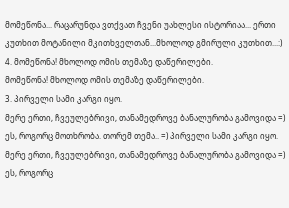მომეწონა... რაცარუნდა ვთქვათ ჩვენი უახლესი ისტორიაა... ერთი კუთხით მოტანილი მკითხველთან...მხოლოდ გმირული კუთხით...:)
4. მომეწონა! მხოლოდ ომის თემაზე დაწერილები.
მომეწონა! მხოლოდ ომის თემაზე დაწერილები.
3. პირველი სამი კარგი იყო.
მერე ერთი, ჩვეულებრივი, თანამედროვე ბანალურობა გამოვიდა =)
ეს, როგორც მოთხრობა. თორემ თემა.. =) პირველი სამი კარგი იყო.
მერე ერთი, ჩვეულებრივი, თანამედროვე ბანალურობა გამოვიდა =)
ეს, როგორც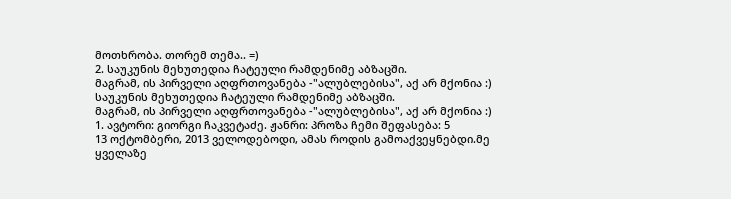მოთხრობა. თორემ თემა.. =)
2. საუკუნის მეხუთედია ჩატეული რამდენიმე აბზაცში.
მაგრამ, ის პირველი აღფრთოვანება -"ალუბლებისა", აქ არ მქონია :)
საუკუნის მეხუთედია ჩატეული რამდენიმე აბზაცში.
მაგრამ, ის პირველი აღფრთოვანება -"ალუბლებისა", აქ არ მქონია :)
1. ავტორი: გიორგი ჩაკვეტაძე. ჟანრი: პროზა ჩემი შეფასება: 5
13 ოქტომბერი, 2013 ველოდებოდი, ამას როდის გამოაქვეყნებდი.მე ყველაზე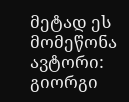მეტად ეს მომეწონა ავტორი: გიორგი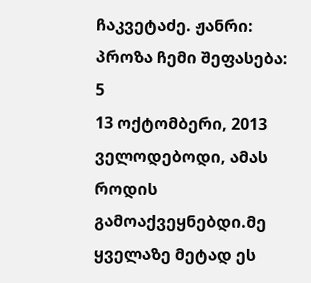ჩაკვეტაძე. ჟანრი: პროზა ჩემი შეფასება: 5
13 ოქტომბერი, 2013 ველოდებოდი, ამას როდის გამოაქვეყნებდი.მე ყველაზე მეტად ეს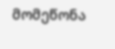მომეწონა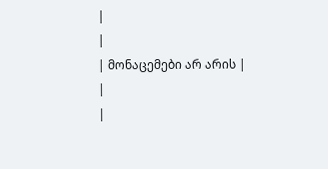|
|
| მონაცემები არ არის |
|
|